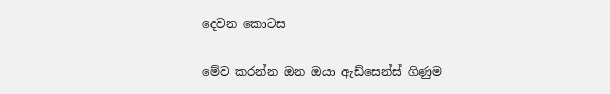දෙවන කොටස

මේව කරන්න ඔන ඔයා ඇඩ්සෙන්ස් ගිණුම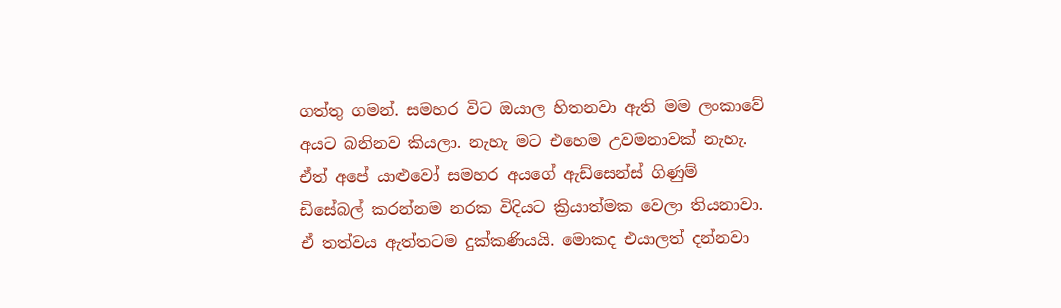ගත්තු ගමන්. සමහර විට ඔයාල හිතනවා ඇති මම ලංකාවේ අයට බනිනව කියලා. නැහැ මට එහෙම උවමනාවක් නැහැ. ඒත් අපේ යාළුවෝ සමහර අයගේ ඇඩ්සෙන්ස් ගිණුම් ඩිසේබල් කරන්නම නරක විදියට ක්‍රියාත්මක වෙලා තියනාවා. ඒ තත්වය ඇත්තටම දුක්කණියයි. මොකද එයාලත් දන්නවා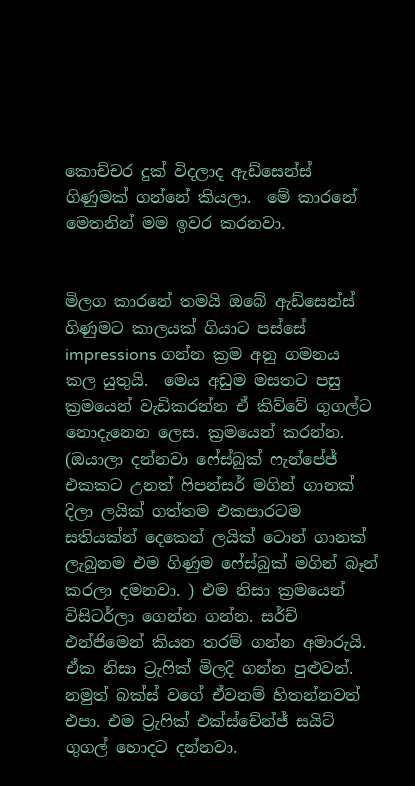කොච්චර දුක් විදලාද ඇඩ්සෙන්ස් ගිණුමක් ගන්නේ කියලා.  මේ කාරනේ මෙතනින් මම ඉවර කරනවා.


මිලග කාරනේ තමයි ඔබේ ඇඩ්සෙන්ස් ගිණුමට කාලයක් ගියාට පස්සේ impressions ගන්න ක්‍රම අනු ගමනය කල යුතුයි.  මෙය අඩුම මසතට පසු ක්‍රමයෙන් වැඩිකරන්න ඒ කිව්වේ ගුගල්ට නොදැනෙන ලෙස. ක්‍රමයෙන් කරන්න. (ඔයාලා දන්නවා ෆේස්බුක් ෆැන්පේජ් එකකට උනත් ෆිපන්සර් මගින් ගානක් දිලා ලයික් ගත්තම එකපාරටම සතියක්න් දෙකෙන් ලයික් ටොන් ගානක් ලැබුනම එම ගිණුම ෆේස්බුක් මගින් බෑන් කරලා දමනවා. ) එම නිසා ක්‍රමයෙන් විසිටර්ලා ගෙන්න ගන්න. සර්ච් එන්ජිමෙන් කියන තරම් ගන්න අමාරුයි. ඒක නිසා ට්‍රැෆික් මිලදි ගන්න පුළුවන්. නමුත් බක්ස් වගේ ඒවනම් හිතන්නවත් එපා. එම ට්‍රැෆික් එක්ස්චේන්ජ් සයිට් ගුගල් හොදට දන්නවා.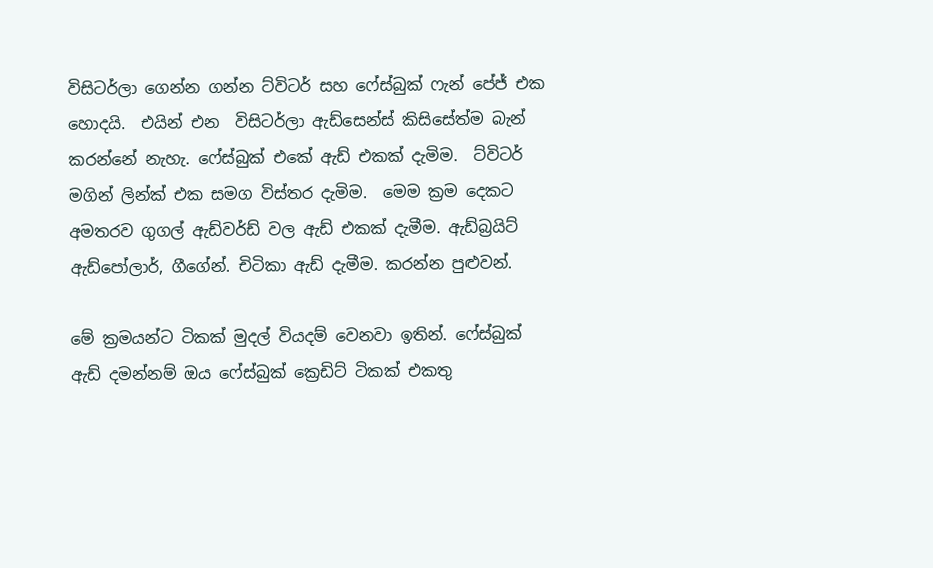විසිටර්ලා ගෙන්න ගන්න ට්විටර් සහ ෆේස්බුක් ෆැන් පේජ් එක හොදයි.  එයින් එන  විසිටර්ලා ඇඩ්සෙන්ස් කිසිසේත්ම බැන් කරන්නේ නැහැ. ෆේස්බුක් එකේ ඇඩ් එකක් දැමිම.  ට්විටර් මගින් ලින්ක් එක සමග විස්තර දැමිම.  මෙම ක්‍රම දෙකට අමතරව ගුගල් ඇඩ්වර්ඩ් වල ඇඩ් එකක් දැමීම. ඇඩ්බ්‍රයිට් ඇඩ්පෝලාර්, ගීගේන්. චිටිකා ඇඩ් දැමීම. කරන්න පුළුවන්.

මේ ක්‍රමයන්ට ටිකක් මුදල් වියදම් වෙනවා ඉතින්. ෆේස්බුක් ඇඩ් දමන්නම් ඔය ෆේස්බුක් ක්‍රෙඩිට් ටිකක් එකතු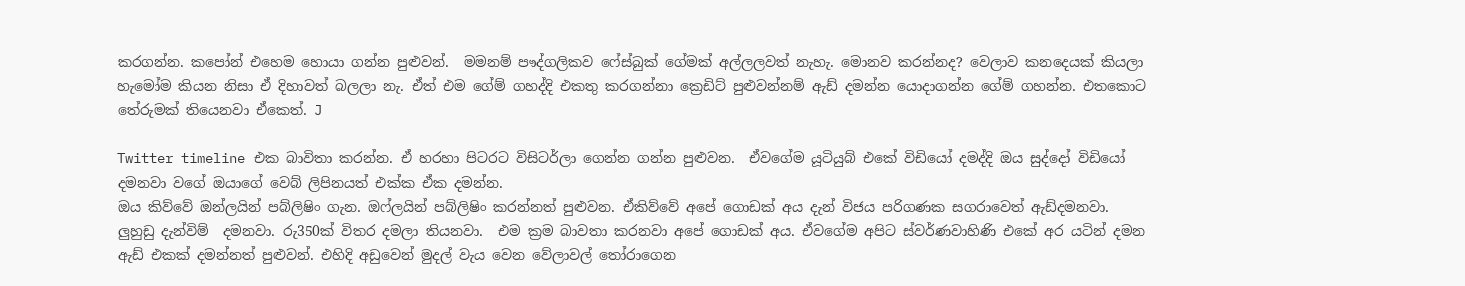කරගන්න. කපෝන් එහෙම හොයා ගන්න පුළුවන්.  මමනම් පෟද්ගලිකව ෆේස්බුක් ගේමක් අල්ලලවත් නැහැ. මොනව කරන්නද? වෙලාව කනදෙයක් කියලා හැමෝම කියන නිසා ඒ දිහාවත් බලලා නැ. ඒත් එම ගේම් ගහද්දි එකතු කරගන්නා ක්‍රෙඩිට් පුළුවන්නම් ඇඩ් දමන්න යොදාගන්න ගේම් ගහන්න. එතකොට තේරුමක් තියෙනවා ඒකෙත්. J

Twitter timeline එක බාවිතා කරන්න. ඒ හරහා පිටරට විසිටර්ලා ගෙන්න ගන්න පුළුවන.  ඒවගේම යූටියුබ් එකේ විඩියෝ දමද්දි ඔය සුද්දෝ විඩියෝ දමනවා වගේ ඔයාගේ වෙබ් ලිපිනයත් එක්ක ඒක දමන්න.
ඔය කිව්වේ ඔන්ලයින් පබ්ලිෂිං ගැන. ඔෆ්ලයින් පබ්ලිෂිං කරන්නත් පුළුවන. ඒකිව්වේ අපේ ගොඩක් අ‍ය දැන් විජය පරිගණක සගරාවෙත් ඇඩ්දමනවා. ලුහුඩු දැන්විම්  දමනවා. රු350ක් විතර දමලා තියනවා.  එම ක්‍රම බාවතා කරනවා අපේ ගොඩක් අය. ඒවගේම අපිට ස්වර්ණවාහිණි එකේ අර යටින් දමන ඇඩ් එකක් දමන්නත් පුළුවන්. එහිදි අඩුවෙන් මුදල් වැය වෙන වේලාවල් තෝරාගෙන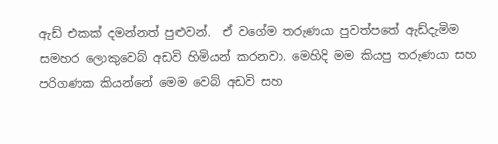ඇඩ් එකක් දමන්නත් පුළුවන්.  ඒ වගේම තරුණයා පුවත්පතේ ඇඩ්දැමිම සමහර ලොකුවෙබ් අඩවි හිමියන් කරනවා. මෙහිදි මම කියපු තරුණයා සහ පරිගණක කියන්නේ මෙම වෙබ් අඩවි සහ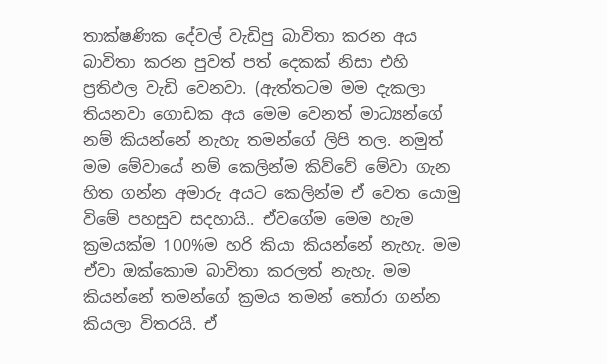තාක්ෂණික දේවල් වැඩිපු බාවිතා කරන අය බාවිතා කරන පුවත් පත් දෙකක් නිසා එහි ප්‍රතිඵල වැඩි වෙනවා. (ඇත්තටම මම දැකලා තියනවා ගොඩක අය මෙම වෙනත් මාධ්‍යන්ගේ නම් කියන්නේ නැහැ තමන්ගේ ලිපි තල. නමුත් මම මේවායේ නම් කෙලින්ම කිව්වේ මේවා ගැන හිත ගන්න අමාරු අයට කෙලින්ම ඒ වෙත යොමු විමේ පහසුව සදහායි.. ඒවගේම මෙම හැම ක්‍රමයක්ම 100%ම හරි කියා කියන්නේ නැහැ. මම ඒවා ඔක්කොම බාවිතා කරලත් නැහැ. මම කියන්නේ තමන්ගේ ක්‍රමය තමන් තෝරා ගන්න කියලා විතරයි. ඒ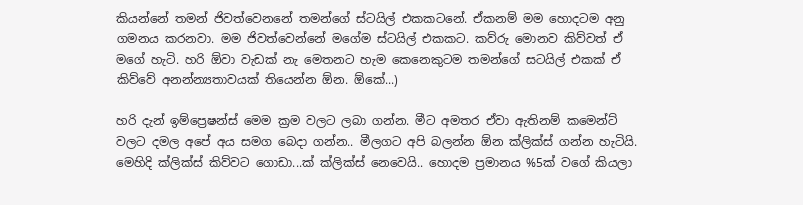කියන්නේ තමන් ජිවත්වෙනනේ තමන්ගේ ස්ටයිල් එකකටනේ. ඒකනම් මම හොදටම අනු ගමනය කරනවා. මම ජිවත්වෙන්නේ මගේම ස්ටයිල් එකකට. කව්රු මොනව කිව්වත් ඒ මගේ හැටි. හරි ඕවා වැඩක් නැ මෙතනට හැම කෙනෙකුටම තමන්ගේ සටයිල් එකක් ඒ කිව්වේ අනන්න්‍යතාවයක් තියෙන්න ඕන. ඕකේ...)

හරි දැන් ඉම්ප්‍රෙෂන්ස් මෙම ක්‍රම වලට ලබා ගන්න. මීට අමතර ඒවා ඇතිනම් කමෙන්ට් වලට දමල‍ අපේ අය සමග බෙදා ගන්න.. මීලගට අපි බලන්න ඕන ක්ලික්ස් ගන්න හැටියි. මෙහිදි ක්ලික්ස් කිව්වට ගොඩා...ක් ක්ලික්ස් නෙවෙයි.. හොදම ප්‍රමානය %5ක් වගේ කියලා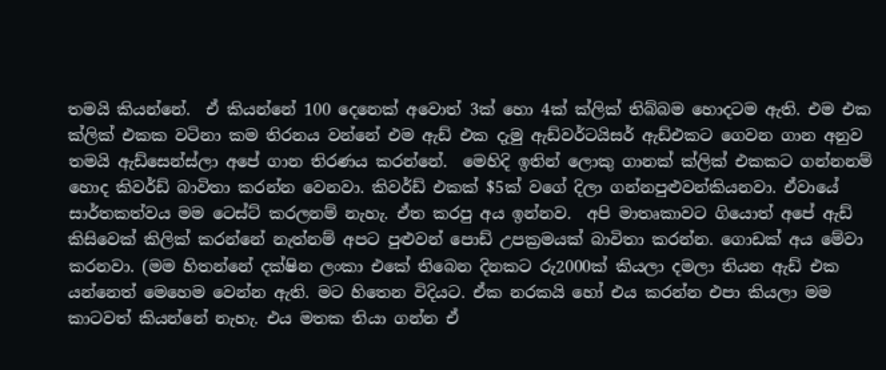තමයි කියන්නේ.  ඒ කියන්නේ 100 දෙනෙක් අවොත් 3ක් හො 4ක් ක්ලික් තිබ්බම හොදටම ඇති. එම එක ක්ලික් එකක වටිනා කම තිරනය වන්නේ එම ඇඩ් එක දැමු ඇඩ්වර්ටයිසර් ඇඩ්එකට ගෙවන ගාන අනුව තමයි ඇඩ්සෙන්ස්ලා අපේ ගාන තිරණය කරන්නේ.  මෙහිදි ඉතින් ලොකු ගානක් ක්ලික් එකකට ගන්නනම් හොද කිවර්ඩ් බාවිතා කරන්න වෙනවා. කිවර්ඩ් එකක් $5ක් වගේ දිලා ගන්නපුළුවන්කියනවා. ඒවායේ සාර්තකත්වය මම ටෙස්ට් කරලනම් නැහැ. ඒත කරපු අය ඉන්නව.  අපි ම‍ාතෘකාවට ගියොත් අපේ ඇඩ් කිසිවෙක් කිලික් කරන්නේ නැත්නම් අපට පුළුවන් පොඩ් උපක්‍රමයක් බාවිතා කරන්න. ගොඩක් අය මේවා කරනවා. (මම හිතන්නේ දක්ෂින ලංකා එකේ තිබෙන දිනකට රු2000ක් කියලා දමලා තියන ඇඩ් එක යන්නෙත් මෙහෙම වෙන්න ඇති. මට හිතෙන විදියට. ඒක නරකයි හෝ එය කරන්න එපා කියලා මම කාටවත් කියන්නේ නැහැ. එය මතක තියා ගන්න ඒ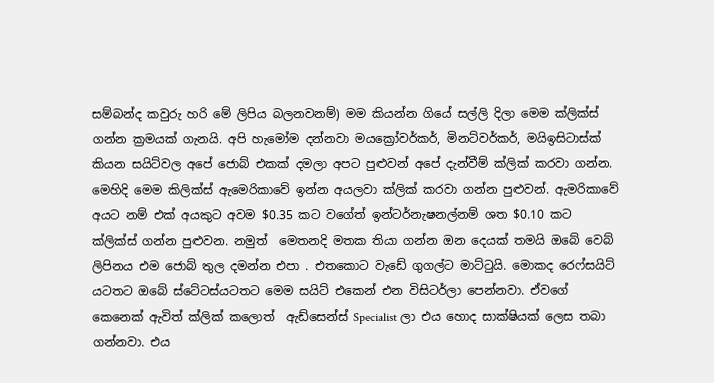සම්බන්ද කවුරු හරි මේ ලිපිය බලනවනම්) මම කියන්න ගියේ සල්ලි දිලා මෙම ක්ලික්ස් ගන්න ක්‍රමයක් ගැනයි. අපි හැමෝම දන්නවා මයක්‍රෝවර්කර්, මිනට්වර්කර්, මයිඉසිටාස්ක් කියන සයිට්වල අපේ ජොබ් එකක් දමලා අපට පුළුවන් අපේ දැන්වීම් ක්ලික් කරවා ගන්න.  මෙහිදි මෙම කිලික්ස් ඇමෙරිකාවේ ඉන්න අයලවා ක්ලික් කරවා ගන්න පුළුවන්. ඇමරිකාවේ අයට නම් එක් අයකුට අවම $0.35 කට වගේත් ඉන්ටර්නැෂනල්නම් ශත $0.10 කට ක්ලික්ස් ගන්න පුළුවන. නමුත්  මෙතනදි මතක තියා ගන්න ඔන දෙයක් තමයි ඔබේ වෙබ් ලිපිනය එම ජොබ් තුල දමන්න එපා . එතකොට වැ‍ඩේ ගුගල්ට මාට්ටුයි. මොකද රෙෆ්සයිට් යටතට ඔබේ ස්ටේටස්යටතට මෙම සයිට් එකෙන් එන විසිටර්ලා පෙන්නවා. ඒවගේ කෙනෙක් ඇවිත් ක්ලික් කලොත්  ඇඩ්සෙන්ස් Specialist ලා එය හොද සාක්ෂියක් ලෙස තබා ගන්නවා. එය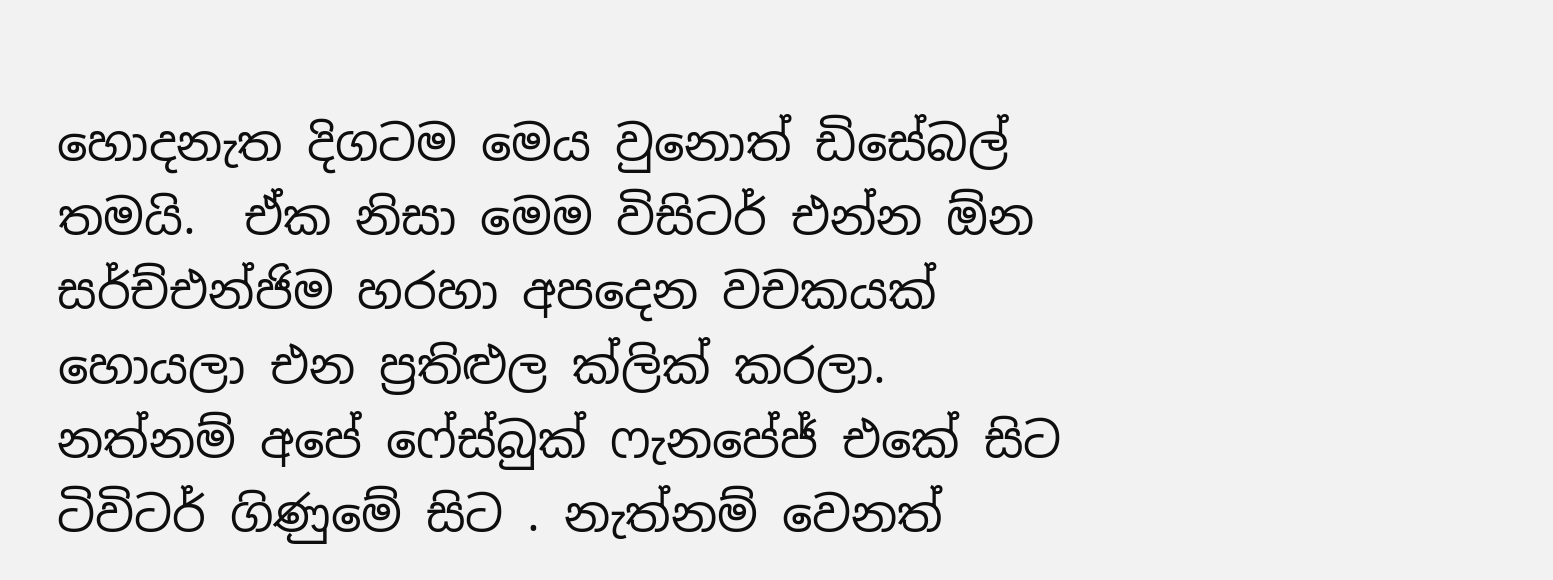හොදනැත දිගටම මෙය වුනොත් ඩිසේබල් තමයි.  ඒක නිසා මෙම විසිටර් එන්න ඕන සර්ච්එන්ජිම හරහා අපදෙන වචකයක් හොයලා එන ප්‍රතිළුල ක්ලික් කරලා. නත්නම් අපේ ෆේස්බුක් ‍ෆැනපේජ් එකේ සිට ටිවිටර් ගිණුමේ සිට . නැත්නම් වෙනත්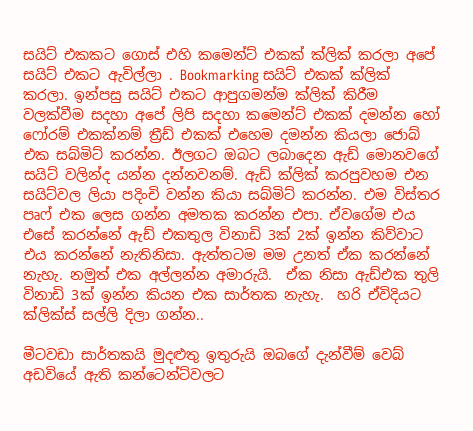සයිට් එකකට ගොස් එහි කමෙන්ට් එකක් ක්ලික් කරලා අපේ සයිට් එකට ඇවිල්ලා . Bookmarking සයිට් එකක් ක්ලික් කරලා. ඉන්පසු සයිට් එකට ආපුගමන්ම ක්ලික් කිරීම වලක්වීම සදහා අපේ ලිපි සදහා කමෙන්ට් එකක් දමන්න හෝ ෆෝරම් එකක්නම් ත්‍රීඩ් එකක් එහෙම දමන්න කියලා ජොබ් එක සබ්මිට් කරන්න. ඊලගට ඔබට ලබාදෙන ඇඩ් මොනවගේ සයිට් වලින්ද යන්න දන්නවනම්. ඇඩ් ක්ලික් කරපුවහම එන සයිට්වල ලියා පදිංචි වන්න කියා සබ්මිට් කරන්න. එම විස්තර පෘෆ් එක ලෙස ගන්න අමතක කරන්න එපා. ඒවගේම එය එසේ කරන්නේ ඇඩ් එකතුල විනාඩි 3ක් 2ක් ඉන්න කිව්වාට එය කරන්නේ නැතිනිසා. ඇත්තටම මම උනත් ඒක කරන්නේ නැහැ. නමුත් එක අල්ලන්න අමාරුයි.  ඒක නිසා ඇඩ්එක තුලි විනාඩි 3ක් ඉන්න කියන එක සාර්තක නැහැ.  හරි ඒවිදියට ක්ලික්ස් සල්ලි දිලා ගන්න..

මීටවඩා සාර්තකයි මුදළුතු ඉතුරුයි ඔබගේ දැන්වීම් වෙබ් අඩවියේ ඇති කන්ටෙන්ට්වලට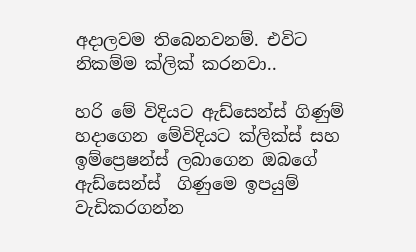අදාලවම තිබෙනවනම්. එවිට නිකම්ම ක්ලික් කරනවා..

හරි මේ විදියට ඇඩ්සෙන්ස් ගිණුම් හදාගෙන මේවිදියට ක්ලික්ස් සහ ඉම්ප්‍රෙෂන්ස් ලබාගෙන ඔබගේ ඇඩ්සෙන්ස්  ගිණුමෙ ඉපයුම් වැඩිකරගන්න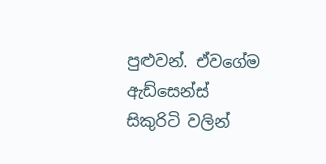පුළුවන්. ඒවගේම ඇඩ්සෙන්ස් සිකුරිටි වලින්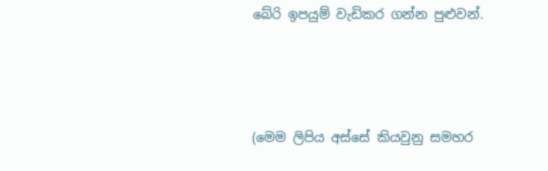බේරි ඉපයුම් වැඩිකර ගන්න පුළුවන්.





(මෙම ලිපිය අස්සේ කියවුනු සමහර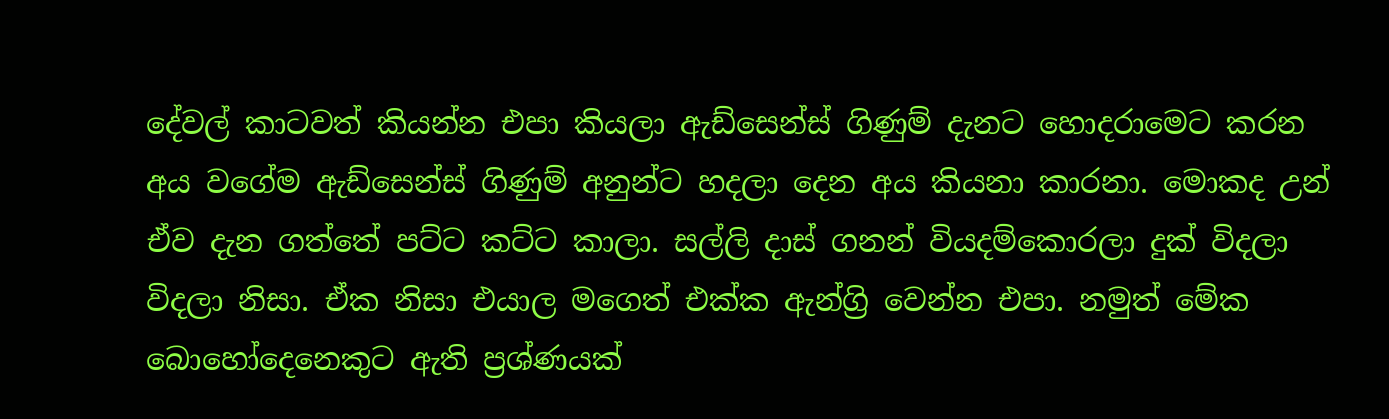දේවල් කාටවත් කියන්න එපා කියලා ඇඩ්සෙන්ස් ගිණුම් දැනට හොදරාමෙට කරන අය වගේම ඇඩ්සෙන්ස් ගිණුම් අනුන්ට හදලා දෙන අය කියනා කාරනා. මොකද උන් ඒව දැන ගත්තේ පට්ට කට්ට කාලා. සල්ලි දාස් ගනන් වියදම්කොරලා දුක් විදලා විදලා නිසා. ඒක නිසා එයාල මගෙත් එක්ක ඇන්ග්‍රි වෙන්න එපා. නමුත් මේක බොහෝදෙනෙකුට ඇති ප්‍රශ්ණයක්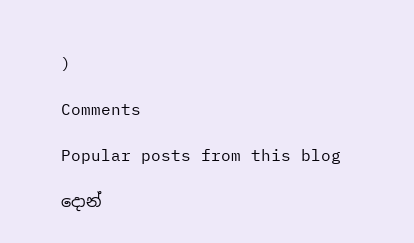)

Comments

Popular posts from this blog

දොන්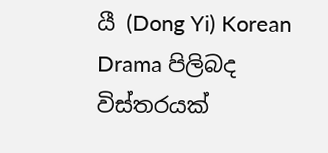යී (Dong Yi) Korean Drama පිලිබද විස්තරයක්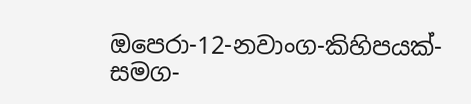ඔපෙරා-12-නවාංග-කිහිපයක්-සමග-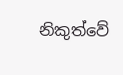නිකුත්වේ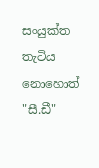සංයුක්ත තැටිය නොහොත් "සී.ඩී"